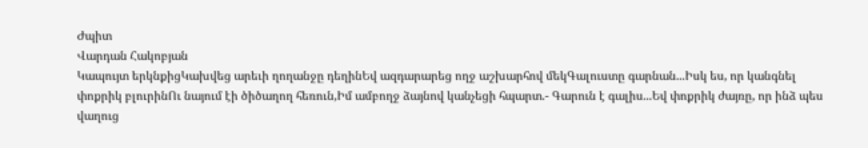Ժպիտ
Վարդան Հակոբյան
Կապույտ երկնքիցԿախվեց արեւի ղողանջը դեղինԵվ ազդարարեց ողջ աշխարհով մեկԳալուստը գարնան...Իսկ ես, որ կանգնել փոքրիկ բլուրինՈւ նայում էի ծիծաղող հեռուն,Իմ ամբողջ ձայնով կանչեցի հպարտ.- Գարուն է գալիս...Եվ փոքրիկ ժայռը, որ ինձ պես վաղուց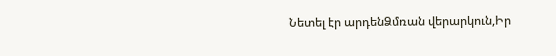Նետել էր արդենՁմռան վերարկուն,Իր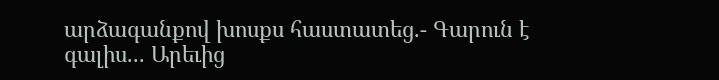արձագանքով խոսքս հաստատեց.- Գարուն է գալիս... Արեւից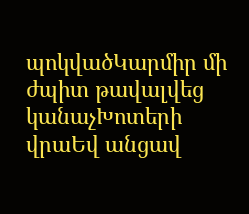պոկվածԿարմիր մի ժպիտ թավալվեց կանաչԽոտերի վրաԵվ անցավ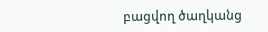բացվող ծաղկանց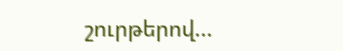շուրթերով...